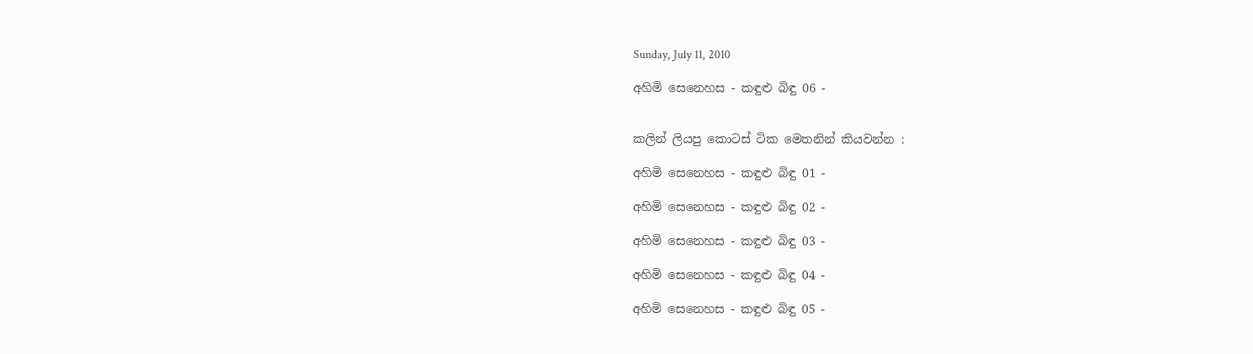Sunday, July 11, 2010

අහිමි සෙනෙහස - කඳුළු බිඳු 06 -


කලින් ලියපු කොටස් ටික මෙතනින් කියවන්න :

අහිමි සෙනෙහස - කඳුළු බිඳු 01 -

අහිමි සෙනෙහස - කඳුළු බිඳු 02 -

අහිමි සෙනෙහස - කඳුළු බිඳු 03 -

අහිමි සෙනෙහස - කඳුළු බිඳු 04 -

අහිමි සෙනෙහස - කඳුළු බිඳු 05 -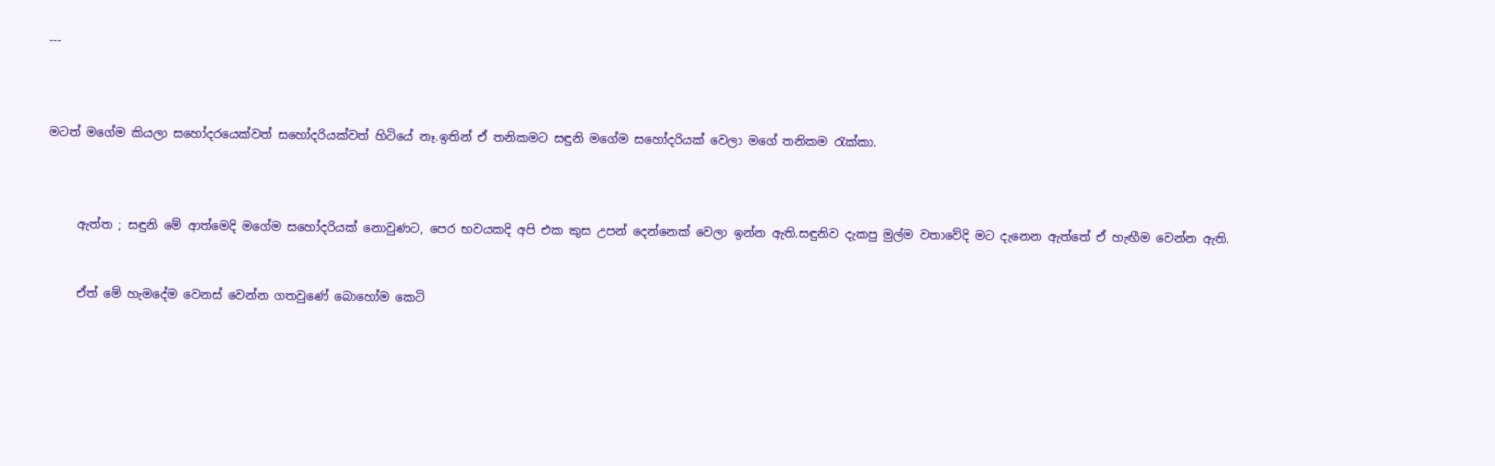---



මටත් මගේම කියලා සහෝදරයෙක්වත් සහෝදරියක්වත් හිටියේ නෑ.ඉතින් ඒ තනිකමට සඳුනි මගේම සහෝදරියක් වෙලා මගේ තනිකම රැක්කා.



     ඇත්ත ; සඳුනි මේ ආත්මෙදි මගේම සහෝදරියක් නොවුණට, පෙර භවයකදි අපි එක කුස උපන් දෙන්නෙක් වෙලා ඉන්න ඇති.සඳුනිව දැකපු මුල්ම වතාවේදි මට දැනෙන ඇත්තේ ඒ හැඟීම වෙන්න ඇති.


     ඒත් මේ හැමදේම වෙනස් වෙන්න ගතවුණේ බොහෝම කෙටි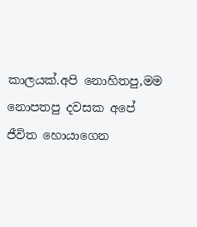කාලයක්.අපි නොහිතපු,මම නොපතපු දවසක අපේ ජීවිත හොයාගෙන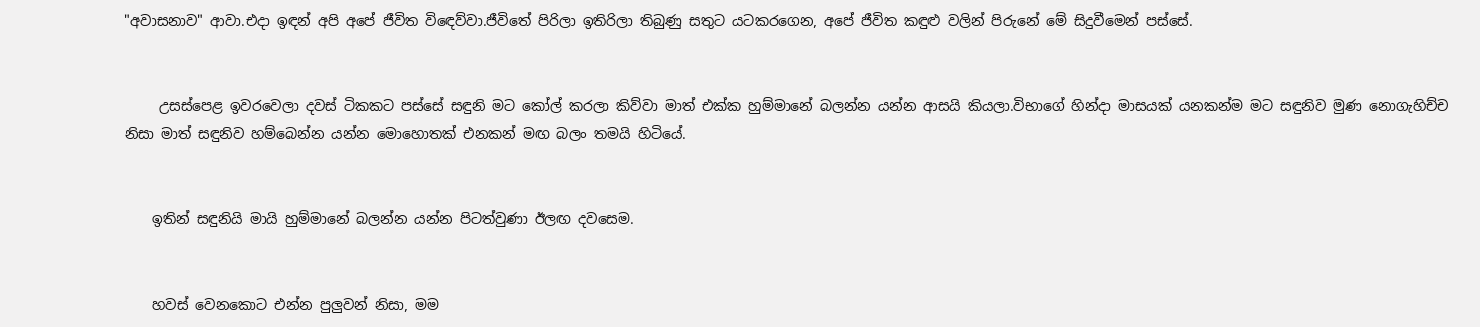"අවාසනාව" ආවා.එදා ඉඳන් අපි අපේ ජීවිත විඳෙව්වා.ජීවිතේ පිරිලා ඉතිරිලා තිබුණු සතුට යටකරගෙන, අපේ ජීවිත කඳුළු වලින් පිරුනේ මේ සිදුවීමෙන් පස්සේ.


     උසස්පෙළ ඉවරවෙලා දවස් ටිකකට පස්සේ සඳුනි මට කෝල් කරලා කිව්වා මාත් එක්ක හුම්මානේ බලන්න යන්න ආසයි කියලා.විභාගේ හින්දා මාසයක් යනකන්ම මට සඳුනිව මුණ නොගැහිච්ච නිසා මාත් සඳුනිව හම්බෙන්න යන්න මොහොතක් එනකන් මඟ බලං තමයි හිටියේ.


    ඉතින් සඳුනියි මායි හුම්මානේ බලන්න යන්න පිටත්වුණා ඊලඟ දවසෙම.


    හවස් වෙනකොට එන්න පුලුවන් නිසා, මම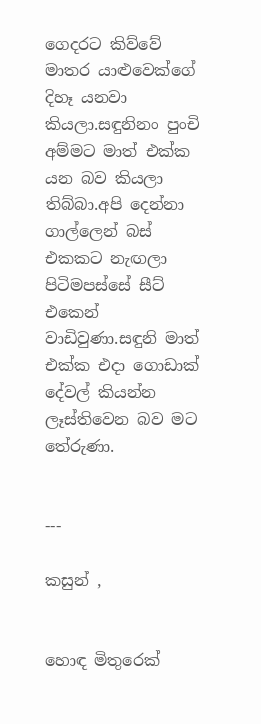ගෙදරට කිව්වේ මාතර යාළුවෙක්ගේ දිහෑ යනවා කියලා.සඳුනිනං පුංචි අම්මට මාත් එක්ක යන බව කියලා තිබ්බා.අපි දෙන්නා ගාල්ලෙන් බස් එකකට නැඟලා පිටිමපස්සේ සීට් එකෙන් වාඩිවුණා.සඳුනි මාත් එක්ක එදා ගොඩාක් දේවල් කියන්න ලෑස්තිවෙන බව මට තේරුණා.


---

කසුන් ,


හොඳ මිතුරෙක්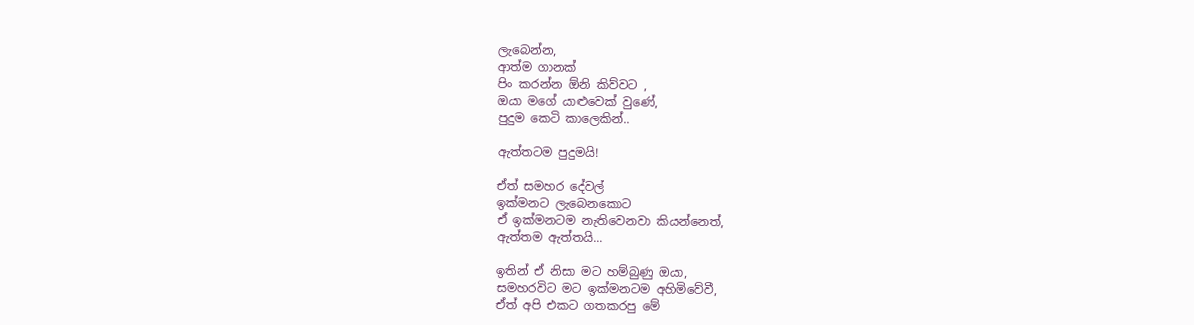ලැබෙන්න,
ආත්ම ගානක්
පිං කරන්න ඕනි කිව්වට ,
ඔයා මගේ යාළුවෙක් වුණේ,
පුදුම කෙටි කාලෙකින්..

ඇත්තටම පුදුමයි!

ඒත් සමහර දේවල්
ඉක්මනට ලැබෙනකොට
ඒ ඉක්මනටම නැතිවෙනවා කියන්නෙත්,
ඇත්තම ඇත්තයි...

ඉතින් ඒ නිසා මට හම්බුණු ඔයා,
සමහරවිට මට ඉක්මනටම අහිමිවේවී,
ඒත් අපි එකට ගතකරපු මේ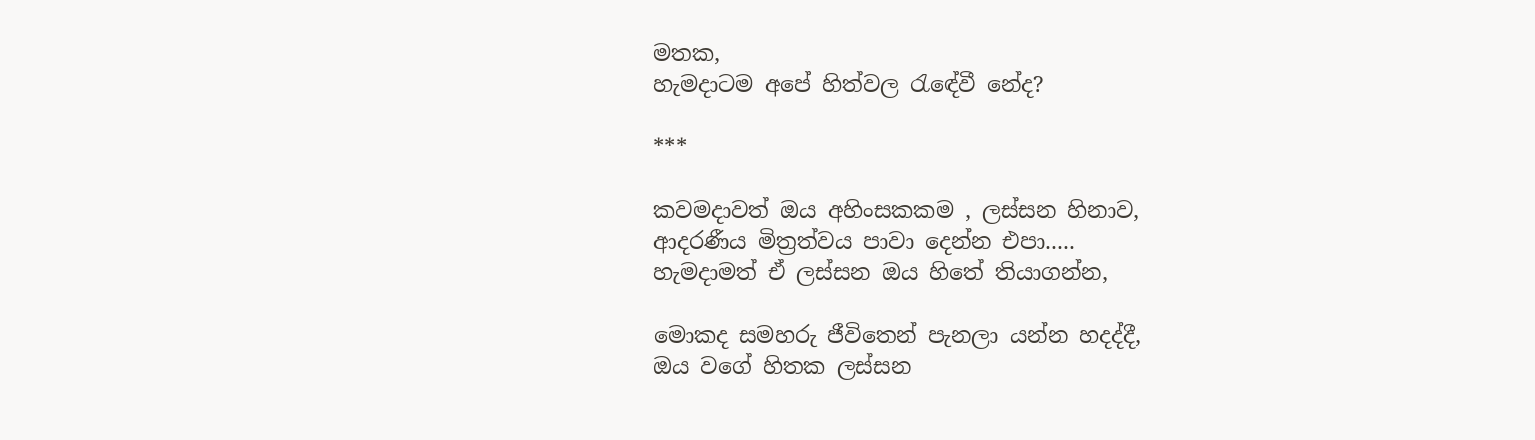මතක,
හැමදාටම අපේ හිත්වල රැඳේවී නේද?

***

කවමදාවත් ඔය අහිංසකකම , ලස්සන හිනාව,
ආදරණීය මිත්‍රත්වය පාවා දෙන්න එපා.....
හැමදාමත් ඒ ලස්සන ඔය හිතේ තියාගන්න,

මොකද සමහරු ජීවිතෙන් පැනලා යන්න හදද්දී,
ඔය වගේ හිතක ලස්සන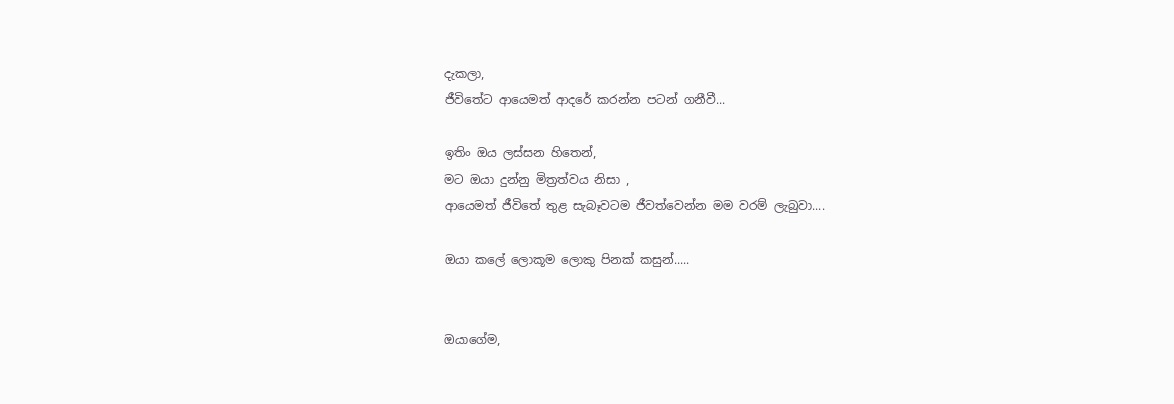දැකලා,
ජීවිතේට ආයෙමත් ආදරේ කරන්න පටන් ගනීවී...

ඉතිං ඔය ලස්සන හිතෙන්,
මට ඔයා දුන්නු මිත්‍රත්වය නිසා ,
ආයෙමත් ජීවිතේ තුළ සැබෑවටම ජීවත්වෙන්න මම වරම් ලැබුවා....

ඔයා කලේ ලොකූම ලොකු පිනක් කසුන්.....


ඔයාගේම,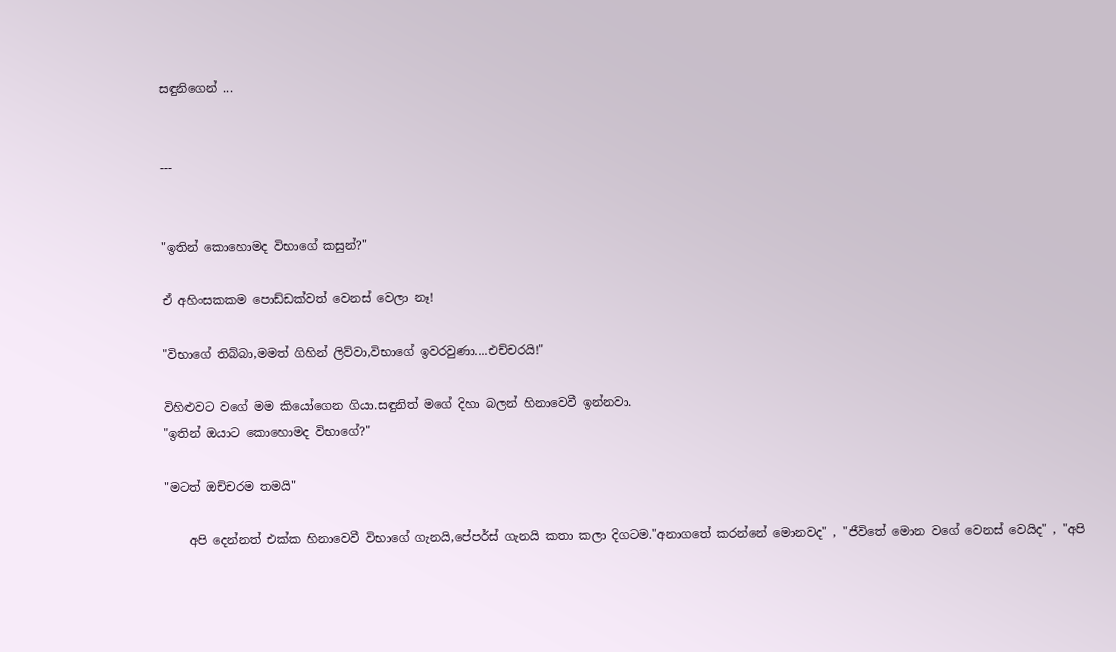සඳුනිගෙන් ...


---


"ඉතින් කොහොමද විභාගේ කසුන්?"

ඒ අහිංසකකම පොඩ්ඩක්වත් වෙනස් වෙලා නෑ!

"විභාගේ තිබ්බා,මමත් ගිහින් ලිව්වා,විභාගේ ඉවරවුණා....එච්චරයි!"

විහිළුවට වගේ මම කියෝගෙන ගියා.සඳුනිත් මගේ දිහා බලන් හිනාවෙවී ඉන්නවා.
"ඉතින් ඔයාට කොහොමද විභාගේ?"

"මටත් ඔච්චරම තමයි"

    අපි දෙන්නත් එක්ක හිනාවෙවී විභාගේ ගැනයි,පේපර්ස් ගැනයි කතා කලා දිගටම."අනාගතේ කරන්නේ මොනවද" , "ජීවිතේ මොන වගේ වෙනස් වෙයිද" , "අපි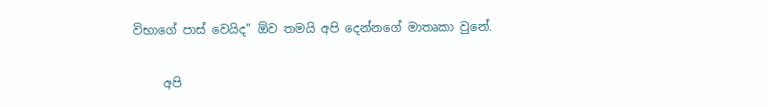විභාගේ පාස් වෙයිද" ඕව තමයි අපි දෙන්නගේ මාතෘකා වුනේ.

     අපි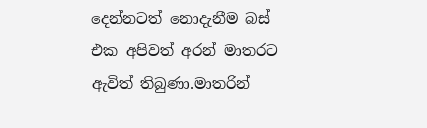දෙන්නටත් නොදැනීම බස් එක අපිවත් අරන් මාතරට ඇවිත් තිබුණා.මාතරින්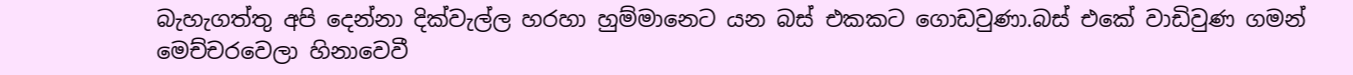බැහැගත්තු අපි දෙන්නා දික්වැල්ල හරහා හුම්මානෙට යන බස් එකකට ගොඩවුණා.බස් එකේ වාඩිවුණ ගමන් මෙච්චරවෙලා හිනාවෙවී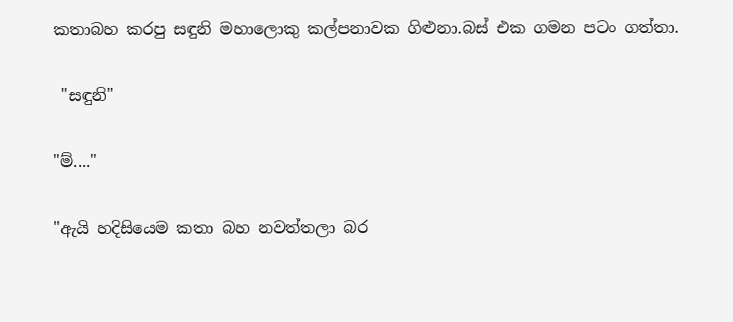කතාබහ කරපු සඳුනි මහාලොකු කල්පනාවක ගිළුනා.බස් එක ගමන පටං ගත්තා.

 "සඳුනි"

"ම්...."

"ඇයි හදිසියෙම කතා බහ නවත්තලා බර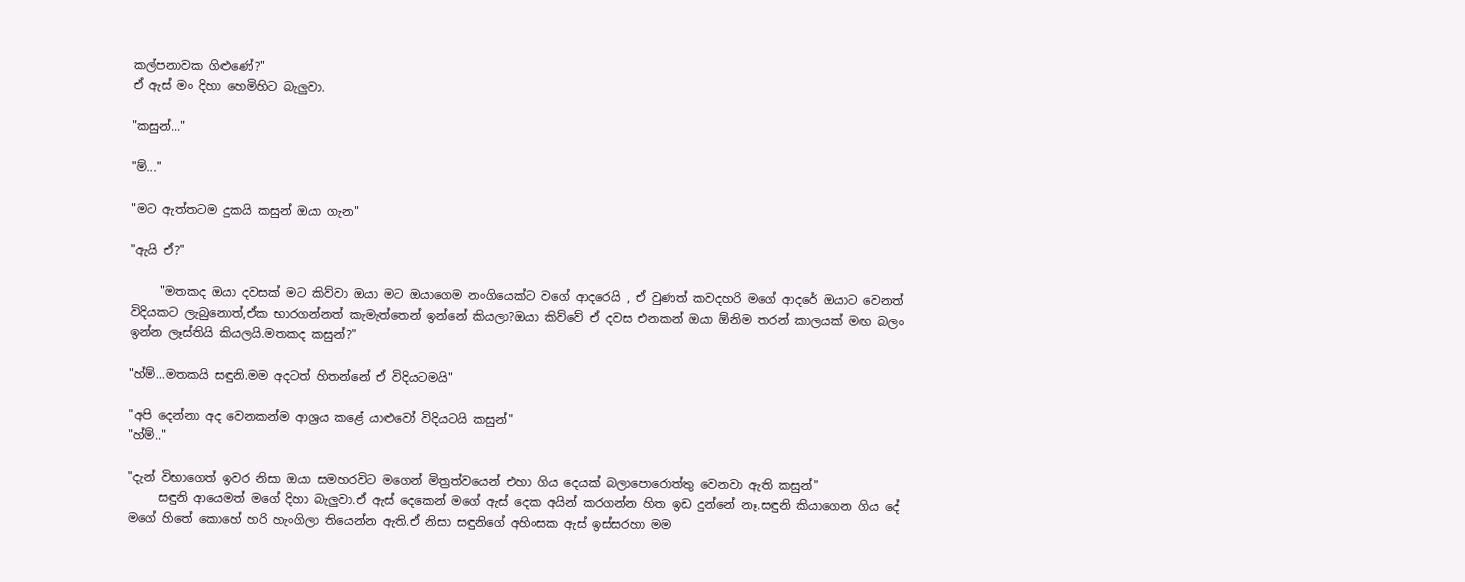කල්පනාවක ගිළුණේ?"
ඒ ඇස් මං දිහා හෙමිහිට බැලුවා.

"කසුන්..."

"ම්..."

"මට ඇත්තටම දුකයි කසුන් ඔයා ගැන"

"ඇයි ඒ?"

     "මතකද ඔයා දවසක් මට කිව්වා ඔයා මට ඔයාගෙම නංගියෙක්ට වගේ ආදරෙයි , ඒ වුණත් කවදහරි මගේ ආදරේ ඔයාට වෙනත් විදියකට ලැබුනොත්,ඒක භාරගන්නත් කැමැත්තෙන් ඉන්නේ කියලා?ඔයා කිව්වේ ඒ දවස එනකන් ඔයා ඕනිම තරන් කාලයක් මඟ බලං ඉන්න ලෑස්තියි කියලයි.මතකද කසුන්?"

"හ්ම්...මතකයි සඳුනි.මම අදටත් හිතන්නේ ඒ විදියටමයි"

"අපි දෙන්නා අද වෙනකන්ම ආශ්‍රය කළේ යාළුවෝ විදියටයි කසුන්"
"හ්ම්.."

"දැන් විභාගෙත් ඉවර නිසා ඔයා සමහරවිට මගෙන් මිත්‍රත්වයෙන් එහා ගිය දෙයක් බලාපොරොත්තු වෙනවා ඇති කසුන්"
     සඳුනි ආයෙමත් මගේ දිහා බැලුවා.ඒ ඇස් දෙකෙන් මගේ ඇස් දෙක අයින් කරගන්න හිත ඉඩ දුන්නේ නෑ.සඳුනි කියාගෙන ගිය දේ මගේ හිතේ කොහේ හරි හැංගිලා තියෙන්න ඇති.ඒ නිසා සඳුනිගේ අහිංසක ඇස් ඉස්සරහා මම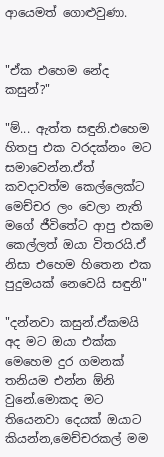ආයෙමත් ගොළුවුණා.


"ඒක එහෙම නේද කසුන්?"

"ම්... ඇත්ත සඳුනි.එහෙම හිතපු එක වරදක්නං මට සමාවෙන්න.ඒත් කවදාවත්ම කෙල්ලෙක්ට මෙච්චර ලං වෙලා නැති මගේ ජීවිතේට ආපු එකම කෙල්ලත් ඔයා විතරයි.ඒ නිසා එහෙම හිතෙන එක පුදුමයක් නෙවෙයි සඳුනි"

"දන්නවා කසුන්.ඒකමයි අද මට ඔයා එක්ක මෙහෙම දුර ගමනක් තනියම එන්න ඕනි වුනේ.මොකද මට තියෙනවා දෙයක් ඔයාට කියන්න,මෙච්චරකල් මම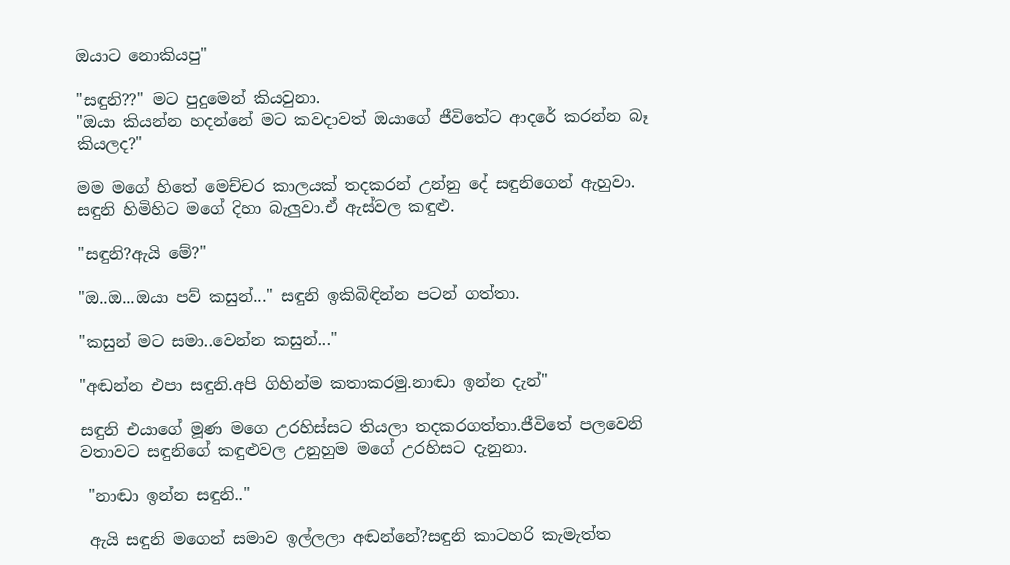ඔයාට නොකියපු"

"සඳුනි??" මට පුදුමෙන් කියවුනා.
"ඔයා කියන්න හදන්නේ මට කවදාවත් ඔයාගේ ජීවිතේට ආදරේ කරන්න බෑ කියලද?"

මම මගේ හිතේ මෙච්චර කාලයක් තදකරන් උන්නු දේ සඳුනිගෙන් ඇහුවා.
සඳුනි හිමිහිට මගේ දිහා බැලුවා.ඒ ඇස්වල කඳුළු.

"සඳුනි?ඇයි මේ?"

"ඔ..ඔ...ඔයා පව් කසුන්..." සඳුනි ඉකිබිඳින්න පටන් ගත්තා.

"කසුන් මට සමා..වෙන්න කසුන්..."

"අඬන්න එපා සඳුනි.අපි ගිහින්ම කතාකරමු.නාඬා ඉන්න දැන්"

සඳුනි එයාගේ මූණ මගෙ උරහිස්සට තියලා තදකරගත්තා.ජීවිතේ පලවෙනි වතාවට සඳුනිගේ කඳුළුවල උනුහුම මගේ උරහිසට දැනුනා.

 "නාඬා ඉන්න සඳුනි.."

 ඇයි සඳුනි මගෙන් සමාව ඉල්ලලා අඬන්නේ?සඳුනි කාටහරි කැමැත්ත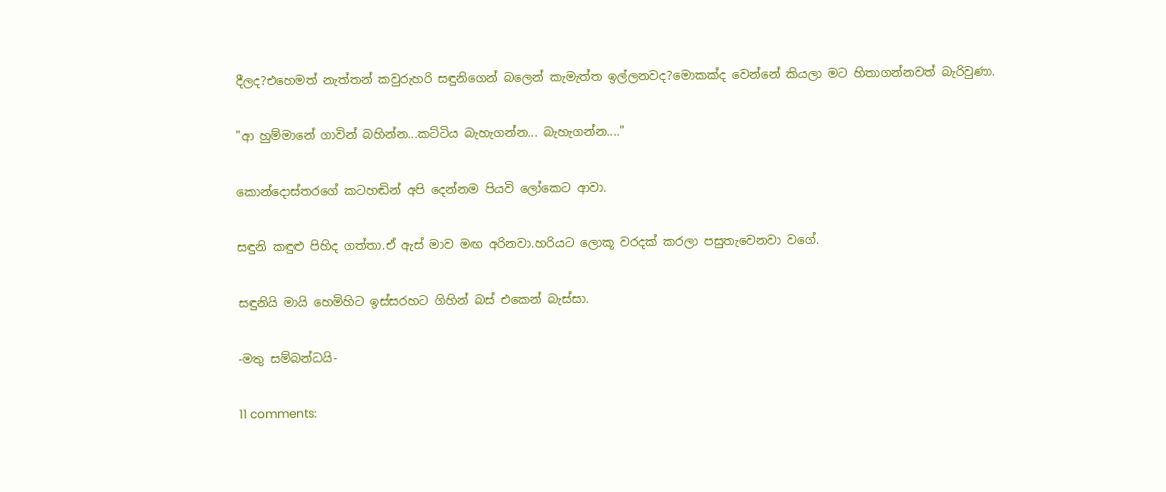දීලද?එහෙමත් නැත්තන් කවුරුහරි සඳුනිගෙන් බලෙන් කැමැත්ත ඉල්ලනවද?මොකක්ද වෙන්නේ කියලා මට හිතාගන්නවත් බැරිවුණා.

"ආ හුම්මානේ ගාවින් බහින්න...කට්ටිය බැහැගන්න... බැහැගන්න...."

කොන්දොස්තරගේ කටහඬින් අපි දෙන්නම පියවි ලෝකෙට ආවා.

සඳුනි කඳුළු පිහිද ගත්තා.ඒ ඇස් මාව මඟ අරිනවා.හරියට ලොකූ වරදක් කරලා පසුතැවෙනවා වගේ.

සඳුනියි මායි හෙමිහිට ඉස්සරහට ගිහින් බස් එකෙන් බැස්සා.

-මතු සම්බන්ධයි-

11 comments: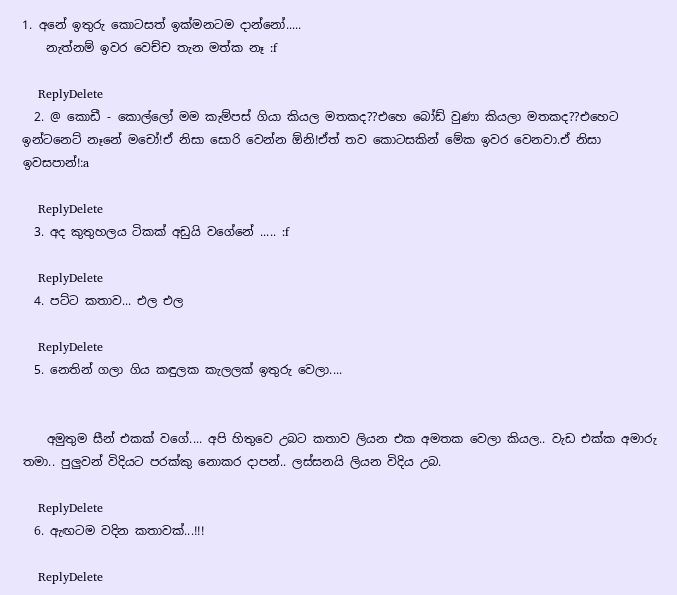1. අනේ ඉතුරු කොටසත් ඉක්මනටම දාන්නෝ.....
    නැත්නම් ඉවර වෙච්ච තැන මත්ක නෑ :f

    ReplyDelete
  2. @ කොඩී - කොල්ලෝ මම කැම්පස් ගියා කියල මතකද??එහෙ බෝඩ් වුණා කියලා මතකද??එහෙට ඉන්ටනෙට් නෑනේ මචෝ!ඒ නිසා සොරි වෙන්න ඕනි!ඒත් තව කොටසකින් මේක ඉවර වෙනවා.ඒ නිසා ඉවසපාන්!:a

    ReplyDelete
  3. අද කුතුහලය ටිකක් අඩුයි වගේනේ ..... :f

    ReplyDelete
  4. පට්ට කතාව... එල එල

    ReplyDelete
  5. නෙතින් ගලා ගිය කඳුලක කැලලක් ඉතුරු වෙලා....


    අමුතුම සීන් එකක් වගේ.... අපි හිතුවෙ උබට කතාව ලියන එක අමතක වෙලා කියල.. වැඩ එක්ක අමාරු තමා.. පුලුවන් විදියට පරක්කු නොකර දාපන්.. ලස්සනයි ලියන විදිය උබ.

    ReplyDelete
  6. ඇඟටම වදින කතාවක්...!!!

    ReplyDelete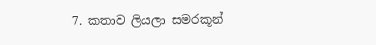7. කතාව ලියලා සමරකූන්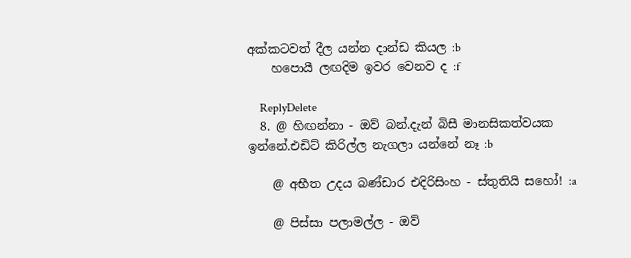අක්කටවත් දීල යන්න දාන්ඩ කියල :b
    හපො‍යී ලඟදිම ඉවර වෙනව ද :f

    ReplyDelete
  8. @ හිඟන්නා - ඔව් බන්.දැන් බිසී මානසිකත්වයක ඉන්නේ.එඩිට් කිරිල්ල නැගලා යන්නේ නෑ :b

    @ අභීත උදය බණ්ඩාර එදිරිසිංහ - ස්තුතියි සහෝ! :a

    @ පිස්සා පලාමල්ල - ඔව්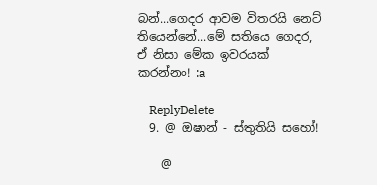බන්...ගෙදර ආවම විතරයි නෙට් තියෙන්නේ...මේ සතියෙ ගෙදර, ඒ නිසා මේක ඉවරයක් කරන්නං! :a

    ReplyDelete
  9. @ ඔෂාන් - ස්තුතියි සහෝ!

    @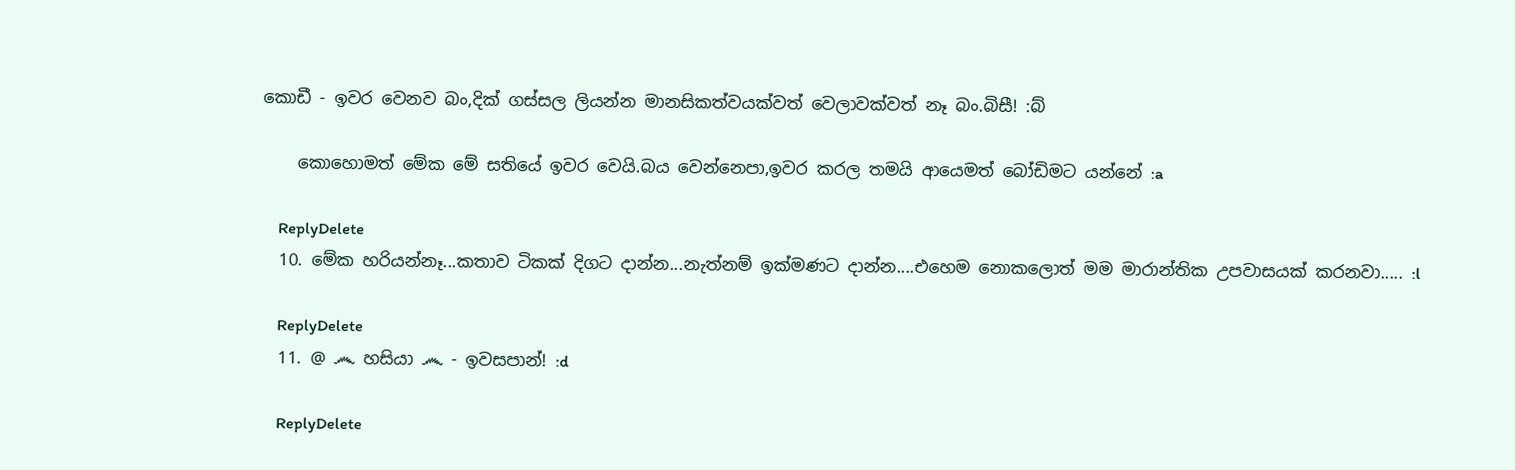කොඩී - ඉවර වෙනව බං,දික් ගස්සල ලියන්න මානසිකත්වයක්වත් වෙලාවක්වත් නෑ බං.බිසී! :බ්

    කොහොමත් මේක මේ සතියේ ඉවර වෙයි.බය වෙන්නෙපා,ඉවර කරල තමයි ආයෙමත් බෝඩිමට යන්නේ :a

    ReplyDelete
  10. මේක හරියන්නෑ...කතාව ටිකක් දිගට දාන්න...නැත්නම් ඉක්මණට දාන්න....එහෙම නොකලොත් මම මාරාන්තික උපවාසයක් කරනවා..... :l

    ReplyDelete
  11. @ ෴ හසියා ෴ - ඉවසපාන්! :d

    ReplyDelete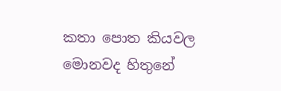කතා පොත කියවල මොනවද හිතුනේ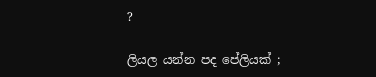?

ලියල යන්න පද පේලියක් ;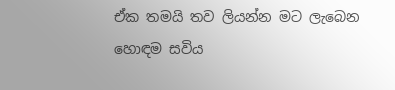ඒක තමයි තව ලියන්න මට ලැබෙන හොඳම සවිය